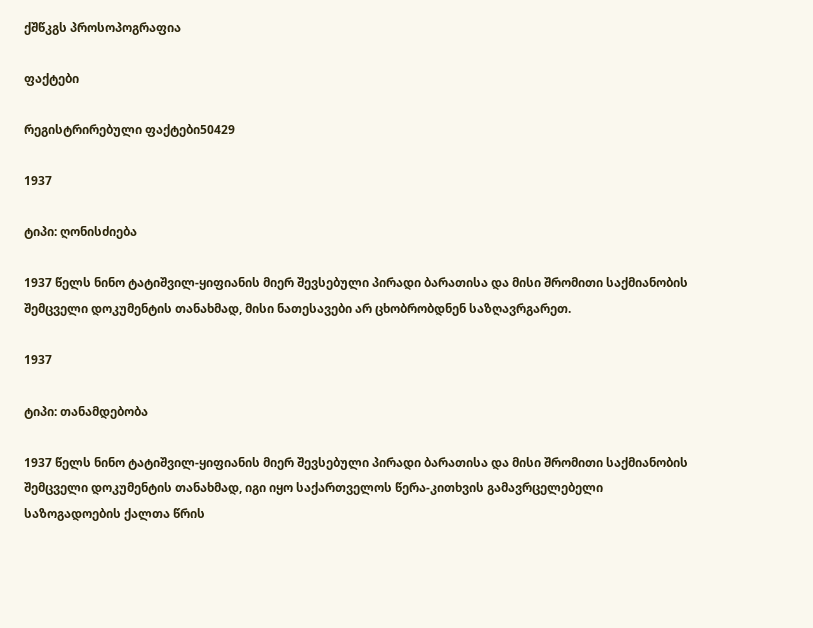ქშწკგს პროსოპოგრაფია

ფაქტები

რეგისტრირებული ფაქტები50429

1937

ტიპი: ღონისძიება

1937 წელს ნინო ტატიშვილ-ყიფიანის მიერ შევსებული პირადი ბარათისა და მისი შრომითი საქმიანობის შემცველი დოკუმენტის თანახმად, მისი ნათესავები არ ცხობრობდნენ საზღავრგარეთ.

1937

ტიპი: თანამდებობა

1937 წელს ნინო ტატიშვილ-ყიფიანის მიერ შევსებული პირადი ბარათისა და მისი შრომითი საქმიანობის შემცველი დოკუმენტის თანახმად, იგი იყო საქართველოს წერა-კითხვის გამავრცელებელი საზოგადოების ქალთა წრის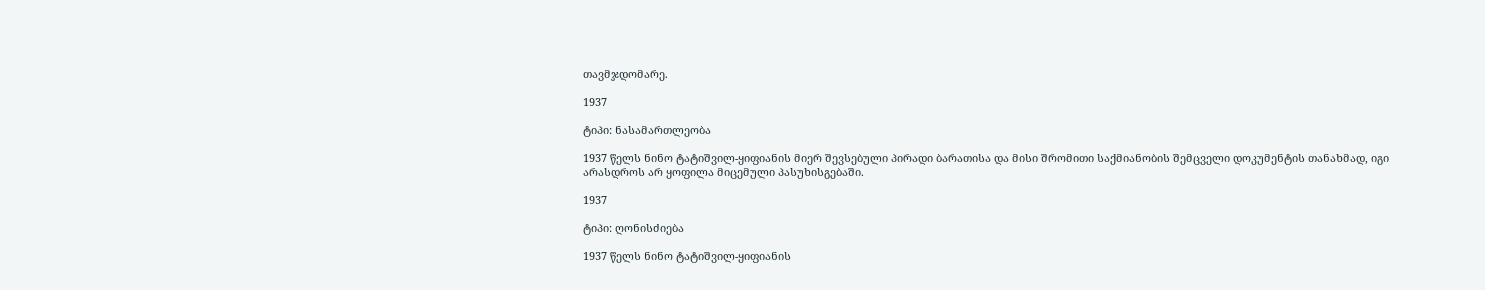თავმჯდომარე.

1937

ტიპი: ნასამართლეობა

1937 წელს ნინო ტატიშვილ-ყიფიანის მიერ შევსებული პირადი ბარათისა და მისი შრომითი საქმიანობის შემცველი დოკუმენტის თანახმად, იგი არასდროს არ ყოფილა მიცემული პასუხისგებაში.

1937

ტიპი: ღონისძიება

1937 წელს ნინო ტატიშვილ-ყიფიანის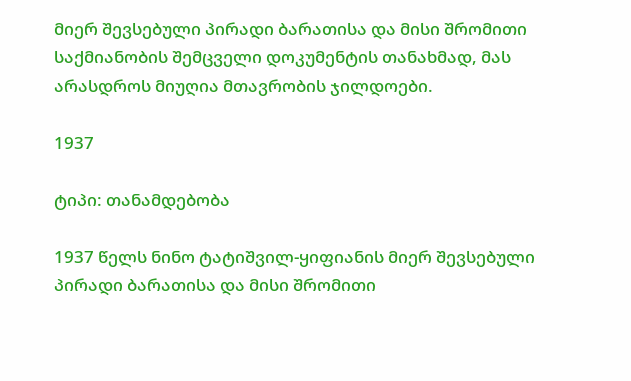მიერ შევსებული პირადი ბარათისა და მისი შრომითი საქმიანობის შემცველი დოკუმენტის თანახმად, მას არასდროს მიუღია მთავრობის ჯილდოები.

1937

ტიპი: თანამდებობა

1937 წელს ნინო ტატიშვილ-ყიფიანის მიერ შევსებული პირადი ბარათისა და მისი შრომითი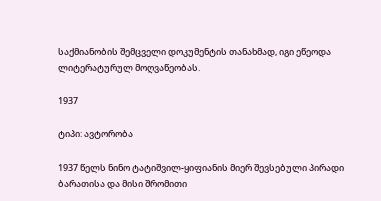საქმიანობის შემცველი დოკუმენტის თანახმად, იგი ეწეოდა ლიტერატურულ მოღვაწეობას.

1937

ტიპი: ავტორობა

1937 წელს ნინო ტატიშვილ-ყიფიანის მიერ შევსებული პირადი ბარათისა და მისი შრომითი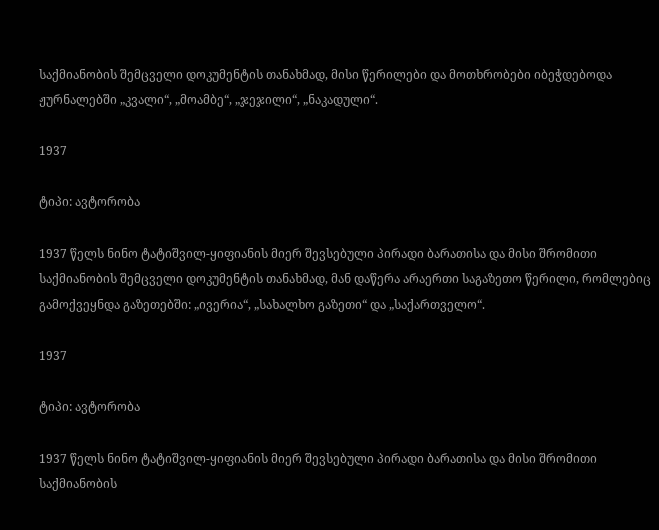საქმიანობის შემცველი დოკუმენტის თანახმად, მისი წერილები და მოთხრობები იბეჭდებოდა ჟურნალებში „კვალი“, „მოამბე“, „ჯეჯილი“, „ნაკადული“.

1937

ტიპი: ავტორობა

1937 წელს ნინო ტატიშვილ-ყიფიანის მიერ შევსებული პირადი ბარათისა და მისი შრომითი საქმიანობის შემცველი დოკუმენტის თანახმად, მან დაწერა არაერთი საგაზეთო წერილი, რომლებიც გამოქვეყნდა გაზეთებში: „ივერია“, „სახალხო გაზეთი“ და „საქართველო“.

1937

ტიპი: ავტორობა

1937 წელს ნინო ტატიშვილ-ყიფიანის მიერ შევსებული პირადი ბარათისა და მისი შრომითი საქმიანობის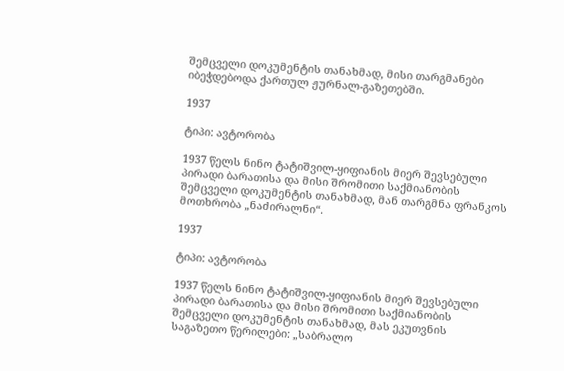შემცველი დოკუმენტის თანახმად, მისი თარგმანები იბეჭდებოდა ქართულ ჟურნალ-გაზეთებში.

1937

ტიპი: ავტორობა

1937 წელს ნინო ტატიშვილ-ყიფიანის მიერ შევსებული პირადი ბარათისა და მისი შრომითი საქმიანობის შემცველი დოკუმენტის თანახმად, მან თარგმნა ფრანკოს მოთხრობა „ნაძირალნი“.

1937

ტიპი: ავტორობა

1937 წელს ნინო ტატიშვილ-ყიფიანის მიერ შევსებული პირადი ბარათისა და მისი შრომითი საქმიანობის შემცველი დოკუმენტის თანახმად, მას ეკუთვნის საგაზეთო წერილები: „საბრალო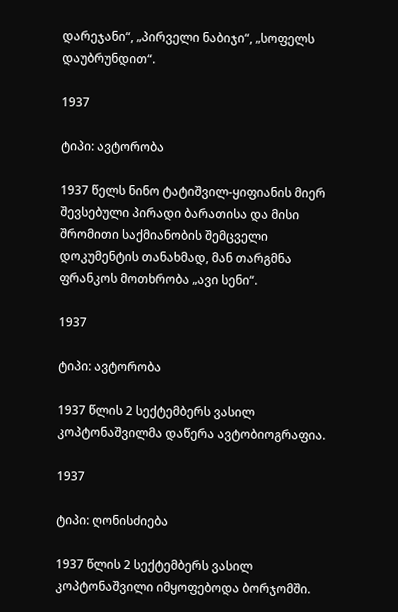დარეჯანი“, „პირველი ნაბიჯი“, „სოფელს დაუბრუნდით“.

1937

ტიპი: ავტორობა

1937 წელს ნინო ტატიშვილ-ყიფიანის მიერ შევსებული პირადი ბარათისა და მისი შრომითი საქმიანობის შემცველი დოკუმენტის თანახმად, მან თარგმნა ფრანკოს მოთხრობა „ავი სენი“.

1937

ტიპი: ავტორობა

1937 წლის 2 სექტემბერს ვასილ კოპტონაშვილმა დაწერა ავტობიოგრაფია.

1937

ტიპი: ღონისძიება

1937 წლის 2 სექტემბერს ვასილ კოპტონაშვილი იმყოფებოდა ბორჯომში.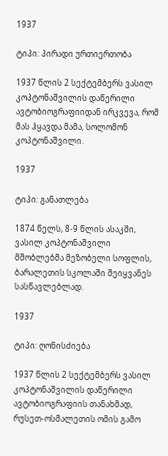1937

ტიპი: პირადი ურთიერთობა

1937 წლის 2 სექტემბერს ვასილ კოპტონაშვილის დაწერილი ავტობიოგრაფიიდან ირკვევა, რომ მას ჰყავდა მამა, სოლომონ კოპტონაშვილი.

1937

ტიპი: განათლება

1874 წელს, 8-9 წლის ასაკში, ვასილ კოპტონაშვილი მშობლებმა მეზობელი სოფლის, ბარალეთის სკოლაში შეიყვანეს სასწავლებლად.

1937

ტიპი: ღონისძიება

1937 წლის 2 სექტემბერს ვასილ კოპტონაშვილის დაწერილი ავტობიოგრაფიის თანახმად, რუსეთ-ოსმალეთის ომის გამო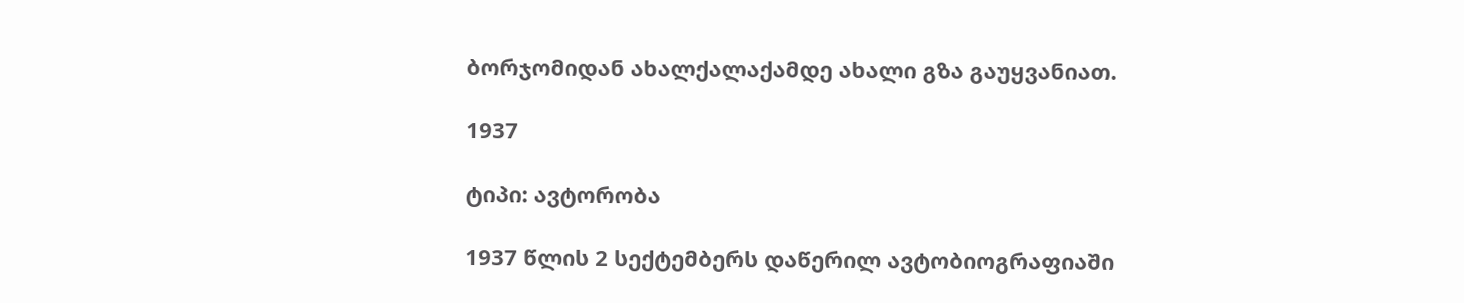ბორჯომიდან ახალქალაქამდე ახალი გზა გაუყვანიათ.

1937

ტიპი: ავტორობა

1937 წლის 2 სექტემბერს დაწერილ ავტობიოგრაფიაში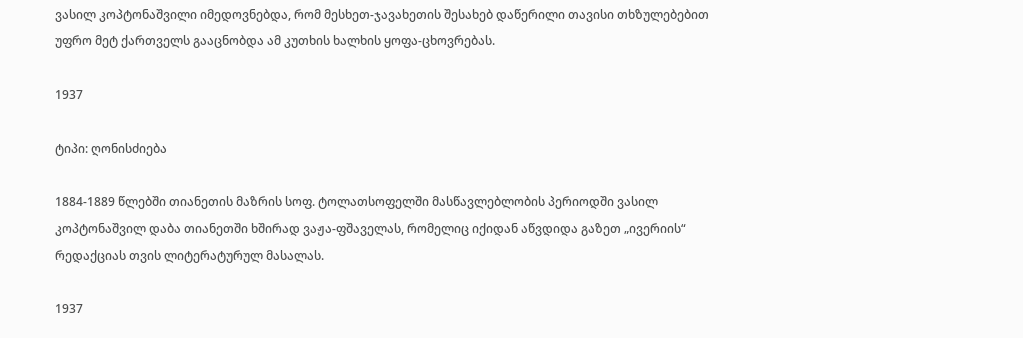ვასილ კოპტონაშვილი იმედოვნებდა, რომ მესხეთ-ჯავახეთის შესახებ დაწერილი თავისი თხზულებებით უფრო მეტ ქართველს გააცნობდა ამ კუთხის ხალხის ყოფა-ცხოვრებას.

1937

ტიპი: ღონისძიება

1884-1889 წლებში თიანეთის მაზრის სოფ. ტოლათსოფელში მასწავლებლობის პერიოდში ვასილ კოპტონაშვილ დაბა თიანეთში ხშირად ვაჟა-ფშაველას, რომელიც იქიდან აწვდიდა გაზეთ „ივერიის“ რედაქციას თვის ლიტერატურულ მასალას.

1937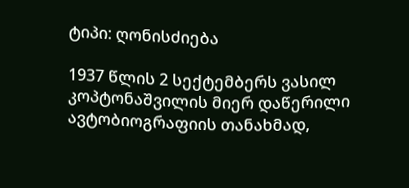ტიპი: ღონისძიება

1937 წლის 2 სექტემბერს ვასილ კოპტონაშვილის მიერ დაწერილი ავტობიოგრაფიის თანახმად,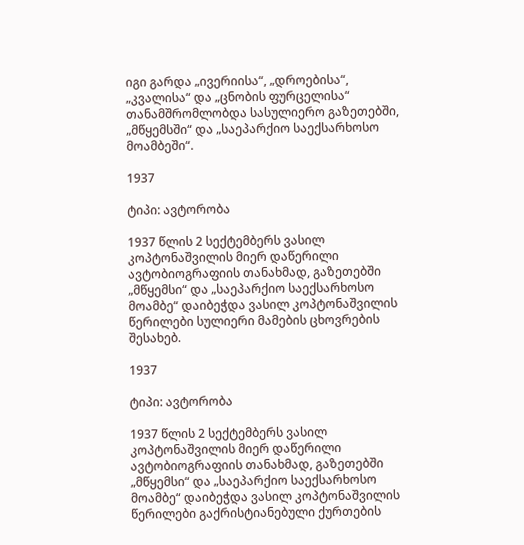იგი გარდა „ივერიისა“, „დროებისა“, „კვალისა“ და „ცნობის ფურცელისა“ თანამშრომლობდა სასულიერო გაზეთებში, „მწყემსში“ და „საეპარქიო საექსარხოსო მოამბეში“.

1937

ტიპი: ავტორობა

1937 წლის 2 სექტემბერს ვასილ კოპტონაშვილის მიერ დაწერილი ავტობიოგრაფიის თანახმად, გაზეთებში „მწყემსი“ და „საეპარქიო საექსარხოსო მოამბე“ დაიბეჭდა ვასილ კოპტონაშვილის წერილები სულიერი მამების ცხოვრების შესახებ.

1937

ტიპი: ავტორობა

1937 წლის 2 სექტემბერს ვასილ კოპტონაშვილის მიერ დაწერილი ავტობიოგრაფიის თანახმად, გაზეთებში „მწყემსი“ და „საეპარქიო საექსარხოსო მოამბე“ დაიბეჭდა ვასილ კოპტონაშვილის წერილები გაქრისტიანებული ქურთების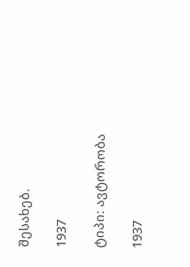შესახებ.

1937

ტიპი: ავტორობა

1937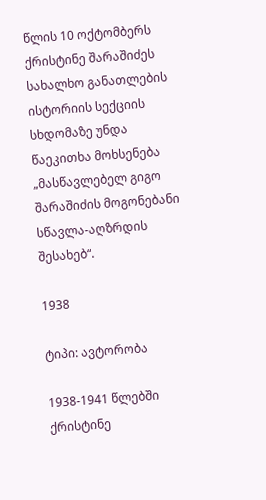წლის 10 ოქტომბერს ქრისტინე შარაშიძეს სახალხო განათლების ისტორიის სექციის სხდომაზე უნდა წაეკითხა მოხსენება „მასწავლებელ გიგო შარაშიძის მოგონებანი სწავლა-აღზრდის შესახებ“.

1938

ტიპი: ავტორობა

1938-1941 წლებში ქრისტინე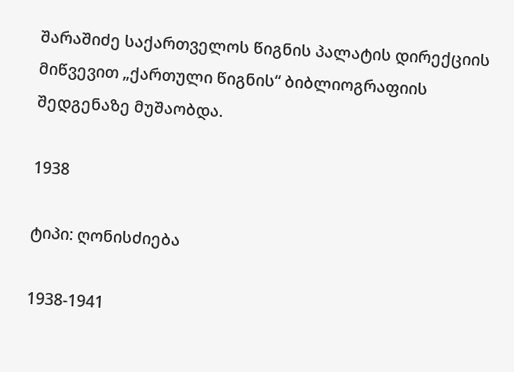შარაშიძე საქართველოს წიგნის პალატის დირექციის მიწვევით „ქართული წიგნის“ ბიბლიოგრაფიის შედგენაზე მუშაობდა.

1938

ტიპი: ღონისძიება

1938-1941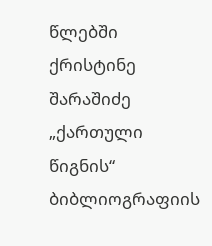წლებში ქრისტინე შარაშიძე „ქართული წიგნის“ ბიბლიოგრაფიის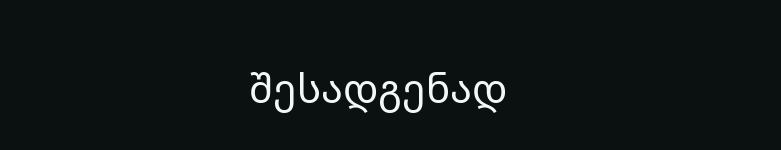შესადგენად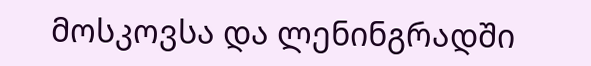მოსკოვსა და ლენინგრადში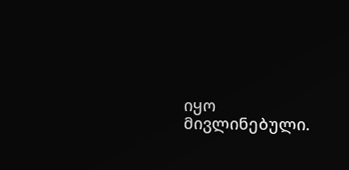იყო მივლინებული.